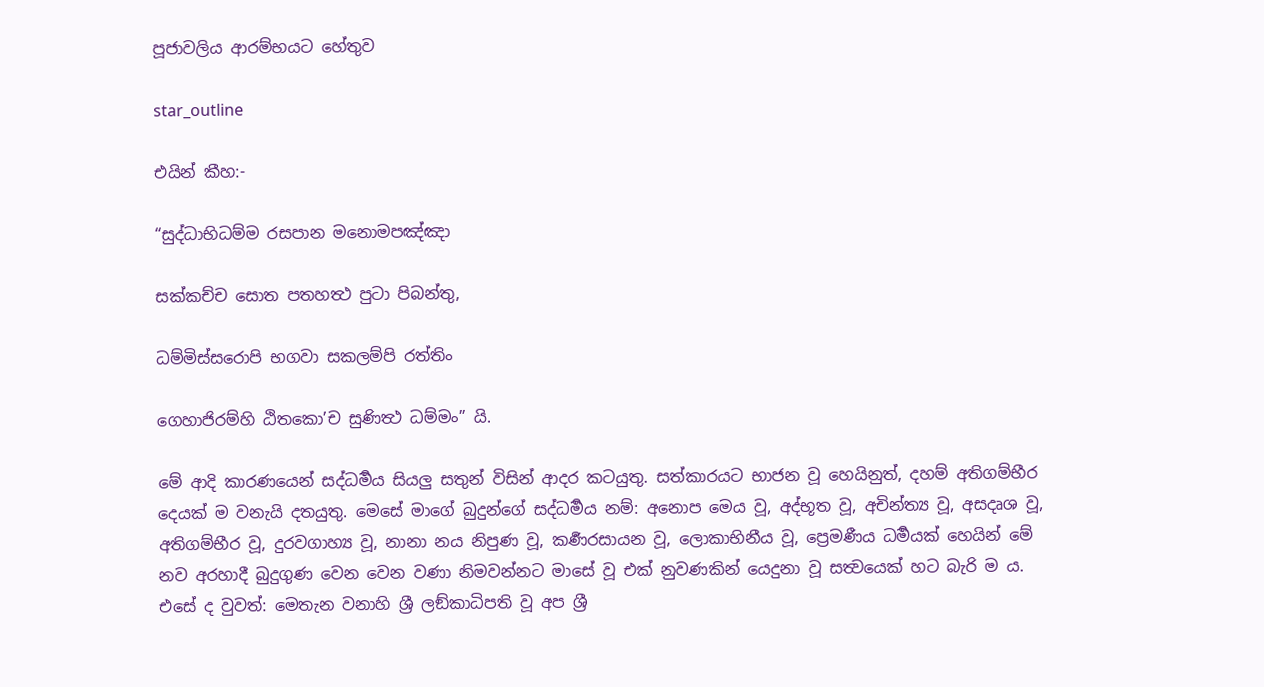පූජාවලිය ආරම්භයට හේතුව

star_outline

එයින් කීහ:-

“සුද්ධාභිධම්ම රසපාන මනොමපඤ්ඤා

සක්කච්ච සොත පතහත්‍ථ පුටා පිබන්තු,

ධම්මිස්සරොපි භගවා සකලම්පි රත්තිං

ගෙහාජිරම්හි ඨිතකො’ච සුණිත්‍ථ ධම්මං” යි.

මේ ආදි කාරණයෙන් සද්ධර්‍මය සියලු සතුන් විසින් ආදර කටයුතු. සත්කාරයට භාජන වූ හෙයිනුත්, දහම් අතිගම්භීර දෙයක් ම වනැයි දතයුතු. මෙසේ මාගේ බුදුන්ගේ සද්ධර්‍මය නම්: අනොප මෙය වූ, අද්භූත වූ, අචින්ත්‍ය වූ, අසදෘශ වූ, අතිගම්භීර වූ, දුරවගාහ්‍ය වූ, නානා නය නිපුණ වූ, කර්‍ණරසායන වූ, ලොකාභිනීය වූ, ප්‍රෙමණීය ධර්‍මයක් හෙයින් මේ නව අරහාදී බුදුගුණ වෙන වෙන වණා නිමවන්නට මාසේ වූ එක් නුවණකින් යෙදුනා වූ සත්‍වයෙක් හට බැරි ම ය. එසේ ද වුවත්: මෙතැන වනාහි ශ්‍රී ලඞ්කාධිපති වූ අප ශ්‍රී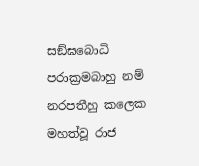සඞ්ඝබොධි පරාක්‍රමබාහු නම් නරපතීහු කලෙක මහත්වූ රාජ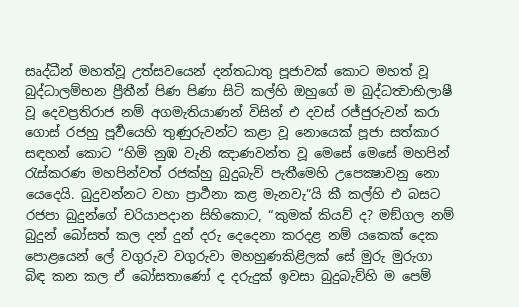සෘද්ධීන් මහත්වූ උත්සවයෙන් දන්තධාතු පූජාවක් කොට මහත් වූ බුද්ධාලම්භන ප්‍රීතීන් පිණ පිණා සිටි කල්හි ඔහුගේ ම බුද්ධත්‍වාභිලාෂී වූ දෙවප්‍රතිරාජ නම් අගමැතියාණන් විසින් එ දවස් රජ්ජුරුවන් කරා ගොස් රජහු පූර්‍වයෙහි තුණුරුවන්ට කළා වූ නොයෙක් පූජා සත්කාර සඳහන් කොට “හිමි නුඹ වැනි ඤාණවන්ත වූ මෙසේ මෙසේ මහපින් රැස්කරණ මහපින්වත් රජක්හු බුදුබැව් පැතීමෙහි උපෙක්‍ෂාවනු නො යෙදෙයි. බුදුවන්නට වහා ප්‍රාර්‍ථනා කළ මැනවැ”යි කී කල්හි එ බසට රජපා බුදුන්ගේ චරියාපදාන සිහිකොට, “කුමක් කියව් ද? මඞ්ගල නම් බුදුන් බෝසත් කල දන් දුන් දරු දෙදෙනා කරදළ නම් යකෙක් දෙක පොළයෙන් ලේ වගුරුව වගුරුවා මහහුණකිළිලක් සේ මුරු මුරුගා බිඳ කන කල ඒ බෝසතාණෝ ද දරුදුක් ඉවසා බුදුබැව්හි ම පෙම්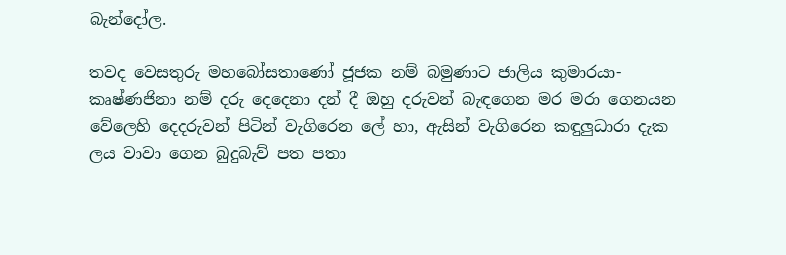බැන්දෝල.

තවද වෙසතුරු මහබෝසතාණෝ ජූජක නම් බමුණාට ජාලිය කුමාරයා-කෘෂ්ණජිනා නම් දරු දෙදෙනා දන් දී ඔහු දරුවන් බැඳගෙන මර මරා ගෙනයන වේලෙහි දෙදරුවන් පිටින් වැගිරෙන ලේ හා, ඇසින් වැගිරෙන කඳුලුධාරා දැක ලය වාවා ගෙන බුදුබැව් පත පතා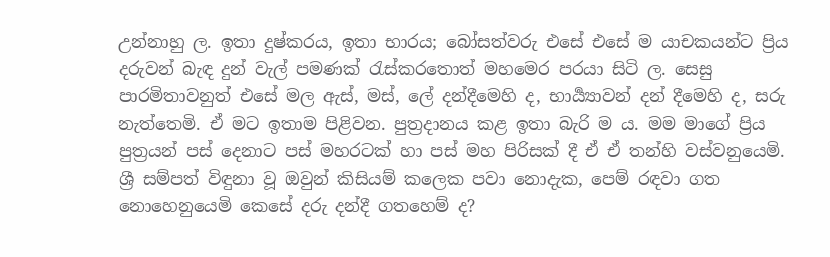උන්නාහු ල. ඉතා දුෂ්කරය, ඉතා භාරය; බෝසත්වරු එසේ එසේ ම යාචකයන්ට ප්‍රිය දරුවන් බැඳ දුන් වැල් පමණක් රැස්කරතොත් මහමෙර පරයා සිටි ල. සෙසු පාරමිතාවනුත් එසේ මල ඇස්, මස්, ලේ දන්දීමෙහි ද, භාර්‍ය්‍යාවන් දන් දීමෙහි ද, සරු නැත්තෙමි. ඒ මට ඉතාම පිළිවන. පුත්‍රදානය කළ ඉතා බැරි ම ය. මම මාගේ ප්‍රිය පුත්‍රයන් පස් දෙනාට පස් මහරටක් හා පස් මහ පිරිසක් දී ඒ ඒ තන්හි වස්වනුයෙමි. ශ්‍රී සම්පත් විඳුනා වූ ඔවුන් කිසියම් කලෙක පවා නොදැක, පෙම් රඳවා ගත නොහෙනුයෙමි කෙසේ දරු දන්දී ගතහෙම් ද?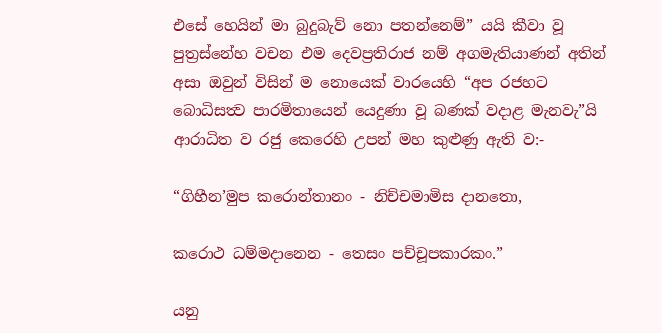එසේ හෙයින් මා බුදුබැව් නො පතන්නෙම්” යයි කීවා වූ පුත්‍රස්නේහ වචන එම දෙවප්‍රතිරාජ නම් අගමැතියාණන් අතින් අසා ඔවුන් විසින් ම නොයෙක් වාරයෙහි “අප රජහට බොධිසත්‍ව පාරමිතායෙන් යෙදුණා වූ බණක් වදාළ මැනවැ”යි ආරාධිත ව රජු කෙරෙහි උපන් මහ කුළුණු ඇති ව‍:-

“ගිහීන’මුප කරොන්තානං - නිච්චමාමිස දානතො,

කරොථ ධම්මදානෙන - තෙසං පච්චූපකාරකං.”

යනු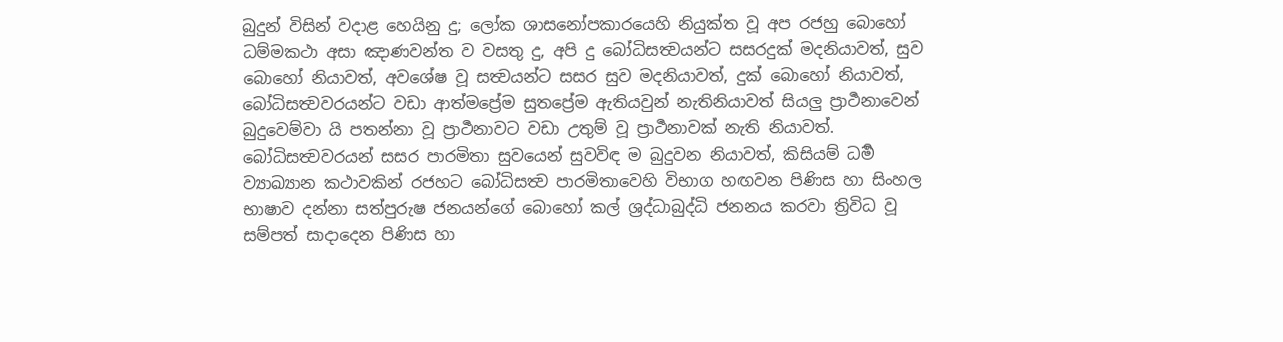බුදුන් විසින් වදාළ හෙයිනු දු; ලෝක ශාසනෝපකාරයෙහි නියුක්ත වූ අප රජහු බොහෝ ධම්මකථා අසා ඤාණවන්ත ව වසතු දු, අපි දු බෝධිසත්‍වයන්ට සසරදුක් මදනියාවත්, සුව බොහෝ නියාවත්, අවශේෂ වූ සත්‍වයන්ට සසර සුව මදනියාවත්, දුක් බොහෝ නියාවත්, බෝධිසත්‍වවරයන්ට වඩා ආත්මප්‍රේම සුතප්‍රේම ඇතියවුන් නැතිනියාවත් සියලු ප්‍රාර්‍ථනාවෙන් බුදුවෙම්වා යි පතන්නා වූ ප්‍රාර්‍ථනාවට වඩා උතුම් වූ ප්‍රාර්‍ථනාවක් නැති නියාවත්. බෝධිසත්‍වවරයන් සසර පාරමිතා සුවයෙන් සුවවිඳ ම බුදුවන නියාවත්, කිසියම් ධර්‍ම ව්‍යාඛ්‍යාන කථාවකින් රජහට බෝධිසත්‍ව පාරමිතාවෙහි විභාග හඟවන පිණිස හා සිංහල භාෂාව දන්නා සත්පුරුෂ ජනයන්ගේ බොහෝ කල් ශ්‍රද්ධාබුද්ධි ජනනය කරවා ත්‍රිවිධ වූ සම්පත් සාදාදෙන පිණිස හා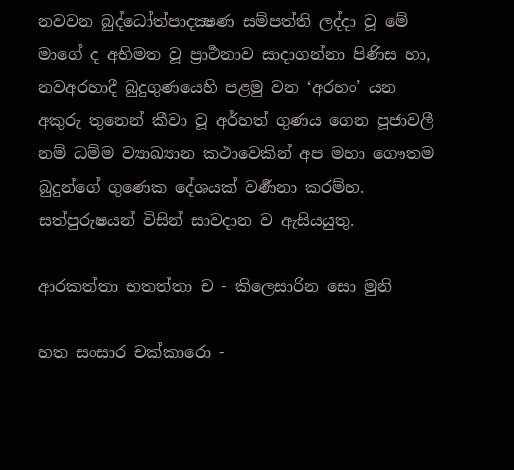නවවන බුද්ධෝත්පාදක්‍ෂණ සම්පත්ති ලද්දා වූ මේ මාගේ ද අභිමත වූ ප්‍රාර්‍ථනාව සාදාගන්නා පිණිස හා, නවඅරහාදී බුදුගුණයෙහි පළමු වන ‘අරහං’ යන අකුරු තුනෙන් කීවා වූ අර්හත් ගුණය ගෙන පූජාවලී නම් ධම්ම ව්‍යාඛ්‍යාන කථාවෙකින් අප මහා ගෞතම බුදුන්ගේ ගුණෙක දේශයක් වර්‍ණනා කරම්හ. සත්පුරුෂයන් විසින් සාවදාන ව ඇසියයුතු.

ආරකත්තා භතත්තා ච - කිලෙසාරින සො මුනි

හත සංසාර චක්කාරො -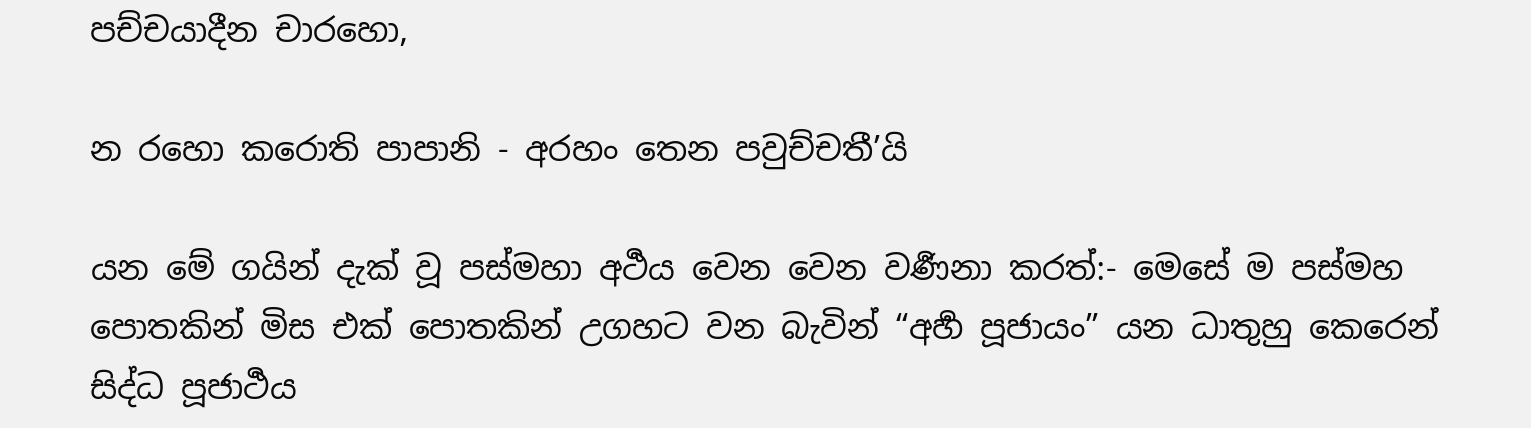පච්චයාදීන චාරහො,

න රහො කරොති පාපානි - අරහං තෙන පවුච්චතී’යි

යන මේ ගයින් දැක් වූ පස්මහා අර්‍ථය වෙන වෙන වර්‍ණනා කරත්:- මෙසේ ම පස්මහ පොතකින් මිස එක් පොතකින් උගහට වන බැවින් “අර්‍හ පූජායං” යන ධාතුහු කෙරෙන් සිද්ධ පූජාර්‍ථය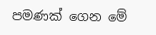පමණක් ගෙන මේ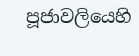පූජාවලියෙහි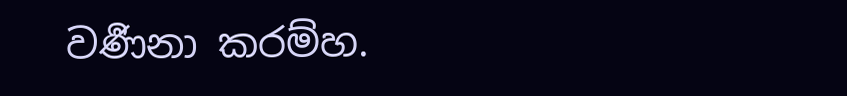වර්‍ණනා කරම්හ.